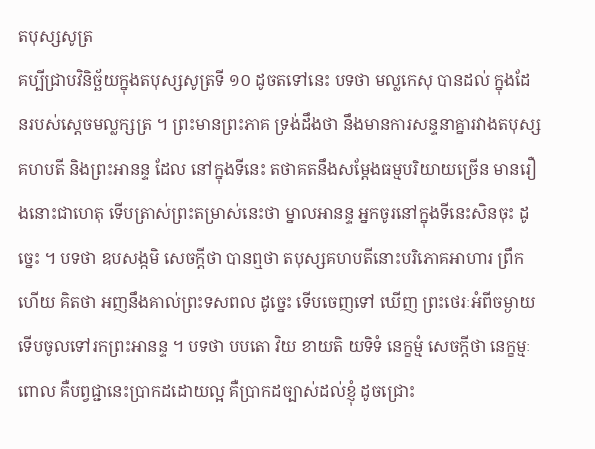តបុស្សសូត្រ
គប្បីជ្រាបវិនិច្ឆ័យក្នុងតបុស្សសូត្រទី ១០ ដូចតទៅនេះ បទថា មល្លកេសុ បានដល់ ក្នុងដែនរបស់ស្តេចមល្លក្សត្រ ។ ព្រះមានព្រះភាគ ទ្រង់ដឹងថា នឹងមានការសន្ទនាគ្នារវាងតបុស្សគហបតី និងព្រះអានន្ទ ដែល នៅក្នុងទីនេះ តថាគតនឹងសម្តែងធម្មបរិយាយច្រើន មានរឿងនោះជាហេតុ ទើបត្រាស់ព្រះតម្រាស់នេះថា ម្នាលអានន្ទ អ្នកចូរនៅក្នុងទីនេះសិនចុះ ដូច្នេះ ។ បទថា ឧបសង្កមិ សេចក្តីថា បានឮថា តបុស្សគហបតីនោះបរិភោគអាហារ ព្រឹកហើយ គិតថា អញនឹងគាល់ព្រះទសពល ដូច្នេះ ទើបចេញទៅ ឃើញ ព្រះថេរៈអំពីចម្ងាយ ទើបចូលទៅរកព្រះអានន្ទ ។ បទថា បបតោ វិយ ខាយតិ យទិទំ នេក្ខម្មំ សេចក្តីថា នេក្ខម្មៈ ពោល គឺបព្វជ្ជានេះប្រាកដដោយល្អ គឺប្រាកដច្បាស់ដល់ខ្ញុំ ដូចជ្រោះ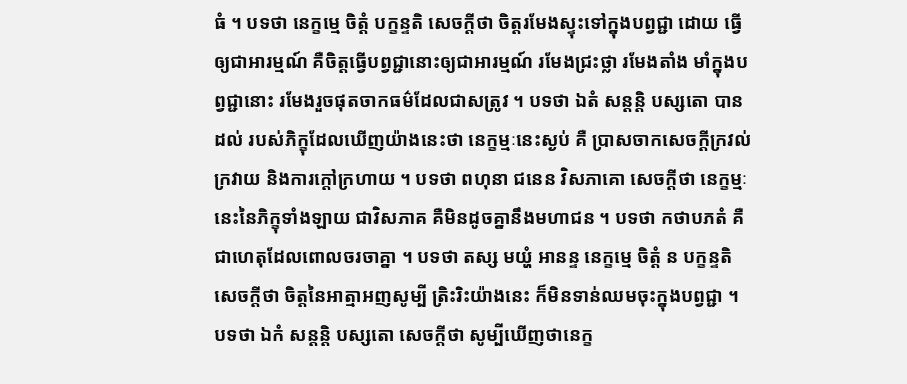ធំ ។ បទថា នេក្ខម្មេ ចិត្តំ បក្ខន្ទតិ សេចក្តីថា ចិត្តរមែងស្ទុះទៅក្នុងបព្វជ្ជា ដោយ ធ្វើឲ្យជាអារម្មណ៍ គឺចិត្តធ្វើបព្វជ្ជានោះឲ្យជាអារម្មណ៍ រមែងជ្រះថ្លា រមែងតាំង មាំក្នុងបព្វជ្ជានោះ រមែងរួចផុតចាកធម៌ដែលជាសត្រូវ ។ បទថា ឯតំ សន្តន្តិ បស្សតោ បានដល់ របស់ភិក្ខុដែលឃើញយ៉ាងនេះថា នេក្ខម្មៈនេះស្ងប់ គឺ ប្រាសចាកសេចក្តីក្រវល់ក្រវាយ និងការក្តៅក្រហាយ ។ បទថា ពហុនា ជនេន វិសភាគោ សេចក្តីថា នេក្ខម្មៈនេះនៃភិក្ខុទាំងឡាយ ជាវិសភាគ គឺមិនដូចគ្នានឹងមហាជន ។ បទថា កថាបភតំ គឺជាហេតុដែលពោលចរចាគ្នា ។ បទថា តស្ស មយ្ហំ អានន្ទ នេក្ខម្មេ ចិត្តំ ន បក្ខន្ទតិ សេចក្តីថា ចិត្តនៃអាត្មាអញសូម្បី ត្រិះរិះយ៉ាងនេះ ក៏មិនទាន់ឈមចុះក្នុងបព្វជ្ជា ។ បទថា ឯកំ សន្តន្តិ បស្សតោ សេចក្តីថា សូម្បីឃើញថានេក្ខ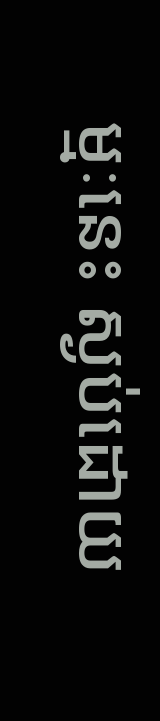ម្មៈនេះ ស្ងប់ដោយ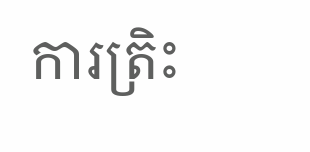ការត្រិះ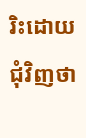រិះដោយជុំវិញថា